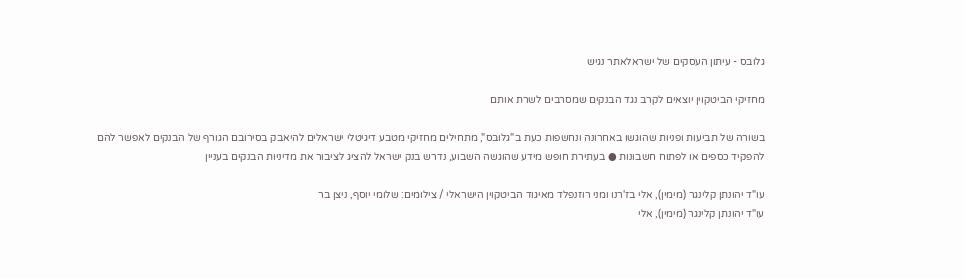גלובס - עיתון העסקים של ישראלאתר נגיש

מחזיקי הביטקוין יוצאים לקרב נגד הבנקים שמסרבים לשרת אותם

בשורה של תביעות ופניות שהוגשו באחרונה ונחשפות כעת ב"גלובס", מתחילים מחזיקי מטבע דיגיטלי ישראלים להיאבק בסירובם הגורף של הבנקים לאפשר להם להפקיד כספים או לפתוח חשבונות ● בעתירת חופש מידע שהוגשה השבוע, נדרש בנק ישראל להציג לציבור את מדיניות הבנקים בעניין

עו"ד יהונתן קלינגר (מימין), אלי בז'רנו ומני רוזנפלד מאיגוד הביטקוין הישראלי / צילומים: שלומי יוסף, ניצן בר
עו"ד יהונתן קלינגר (מימין), אלי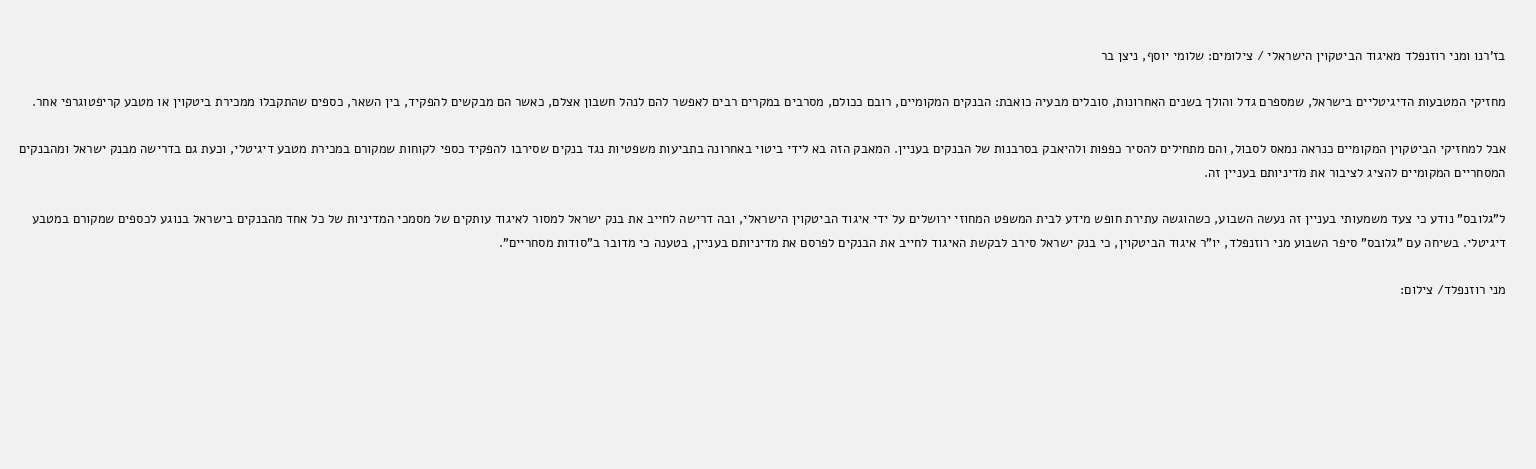בז'רנו ומני רוזנפלד מאיגוד הביטקוין הישראלי / צילומים: שלומי יוסף, ניצן בר

מחזיקי המטבעות הדיגיטליים בישראל, שמספרם גדל והולך בשנים האחרונות, סובלים מבעיה כואבת: הבנקים המקומיים, רובם ככולם, מסרבים במקרים רבים לאפשר להם לנהל חשבון אצלם, כאשר הם מבקשים להפקיד, בין השאר, כספים שהתקבלו ממכירת ביטקוין או מטבע קריפטוגרפי אחר.

אבל למחזיקי הביטקוין המקומיים כנראה נמאס לסבול, והם מתחילים להסיר כפפות ולהיאבק בסרבנות של הבנקים בעניין. המאבק הזה בא לידי ביטוי באחרונה בתביעות משפטיות נגד בנקים שסירבו להפקיד כספי לקוחות שמקורם במכירת מטבע דיגיטלי, וכעת גם בדרישה מבנק ישראל ומהבנקים המסחריים המקומיים להציג לציבור את מדיניותם בעניין זה.

ל"גלובס" נודע כי צעד משמעותי בעניין זה נעשה השבוע, כשהוגשה עתירת חופש מידע לבית המשפט המחוזי ירושלים על ידי איגוד הביטקוין הישראלי, ובה דרישה לחייב את בנק ישראל למסור לאיגוד עותקים של מסמכי המדיניות של כל אחד מהבנקים בישראל בנוגע לכספים שמקורם במטבע דיגיטלי. בשיחה עם "גלובס" סיפר השבוע מני רוזנפלד, יו"ר איגוד הביטקוין, כי בנק ישראל סירב לבקשת האיגוד לחייב את הבנקים לפרסם את מדיניותם בעניין, בטענה כי מדובר ב"סודות מסחריים".

מני רוזנפלד/ צילום: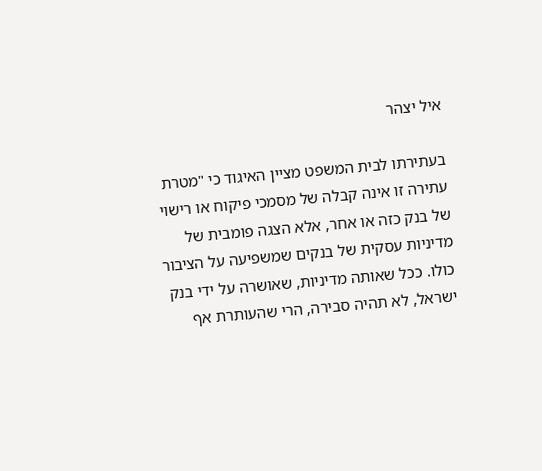איל יצהר

בעתירתו לבית המשפט מציין האיגוד כי "מטרת עתירה זו אינה קבלה של מסמכי פיקוח או רישוי של בנק כזה או אחר, אלא הצגה פומבית של מדיניות עסקית של בנקים שמשפיעה על הציבור כולו. ככל שאותה מדיניות, שאושרה על ידי בנק ישראל, לא תהיה סבירה, הרי שהעותרת אף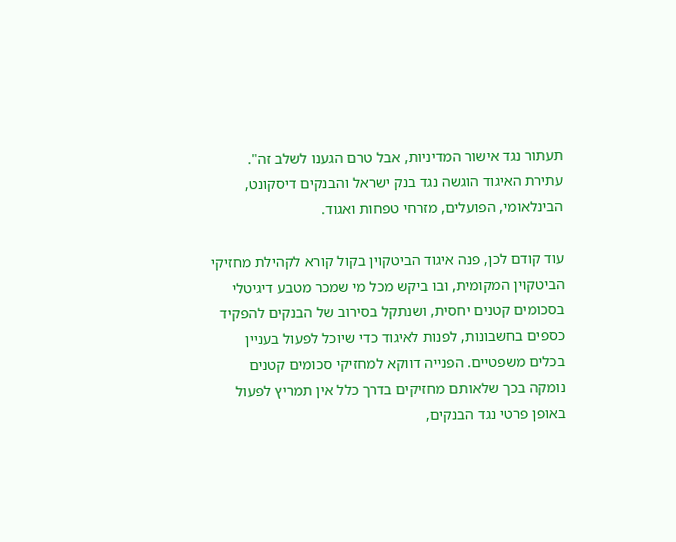תעתור נגד אישור המדיניות, אבל טרם הגענו לשלב זה". עתירת האיגוד הוגשה נגד בנק ישראל והבנקים דיסקונט, הבינלאומי, הפועלים, מזרחי טפחות ואגוד.

עוד קודם לכן, פנה איגוד הביטקוין בקול קורא לקהילת מחזיקי הביטקוין המקומית, ובו ביקש מכל מי שמכר מטבע דיגיטלי בסכומים קטנים יחסית, ושנתקל בסירוב של הבנקים להפקיד כספים בחשבונות, לפנות לאיגוד כדי שיוכל לפעול בעניין בכלים משפטיים. הפנייה דווקא למחזיקי סכומים קטנים נומקה בכך שלאותם מחזיקים בדרך כלל אין תמריץ לפעול באופן פרטי נגד הבנקים,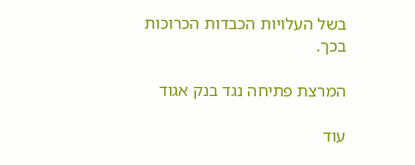בשל העלויות הכבדות הכרוכות בכך.

המרצת פתיחה נגד בנק אגוד

עוד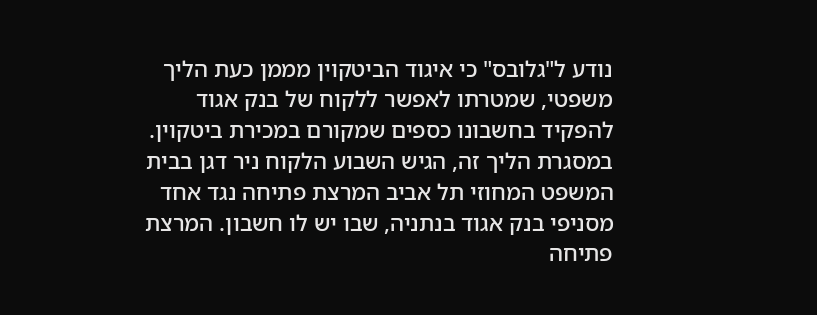נודע ל"גלובס" כי איגוד הביטקוין מממן כעת הליך משפטי, שמטרתו לאפשר ללקוח של בנק אגוד להפקיד בחשבונו כספים שמקורם במכירת ביטקוין. במסגרת הליך זה, הגיש השבוע הלקוח ניר דגן בבית המשפט המחוזי תל אביב המרצת פתיחה נגד אחד מסניפי בנק אגוד בנתניה, שבו יש לו חשבון. המרצת פתיחה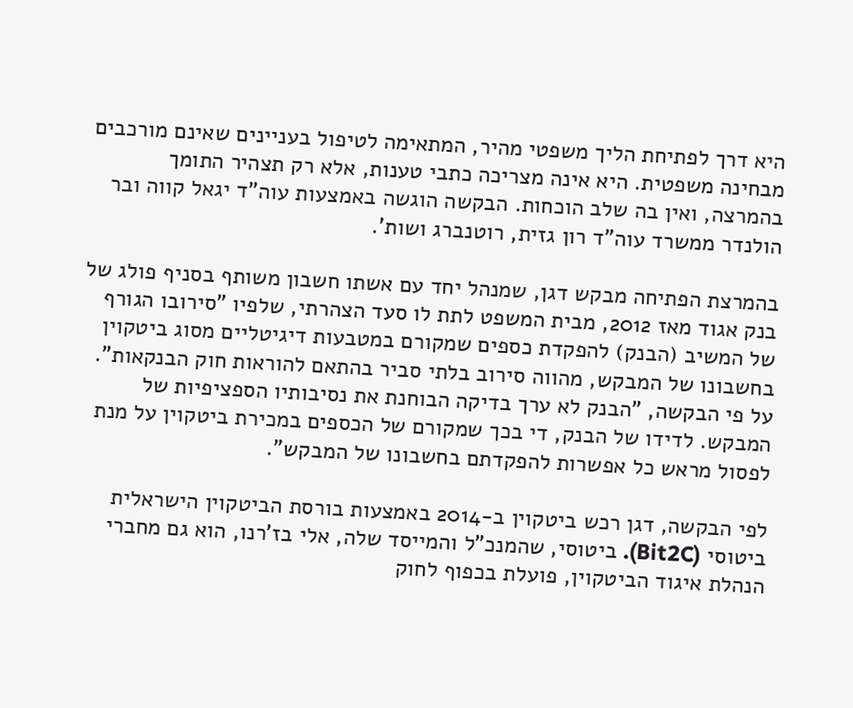היא דרך לפתיחת הליך משפטי מהיר, המתאימה לטיפול בעניינים שאינם מורכבים מבחינה משפטית. היא אינה מצריכה כתבי טענות, אלא רק תצהיר התומך בהמרצה, ואין בה שלב הוכחות. הבקשה הוגשה באמצעות עוה"ד יגאל קווה ובר הולנדר ממשרד עוה"ד רון גזית, רוטנברג ושות'.

בהמרצת הפתיחה מבקש דגן, שמנהל יחד עם אשתו חשבון משותף בסניף פולג של בנק אגוד מאז 2012, מבית המשפט לתת לו סעד הצהרתי, שלפיו "סירובו הגורף של המשיב (הבנק) להפקדת כספים שמקורם במטבעות דיגיטליים מסוג ביטקוין בחשבונו של המבקש, מהווה סירוב בלתי סביר בהתאם להוראות חוק הבנקאות". על פי הבקשה, "הבנק לא ערך בדיקה הבוחנת את נסיבותיו הספציפיות של המבקש. לדידו של הבנק, די בכך שמקורם של הכספים במכירת ביטקוין על מנת לפסול מראש כל אפשרות להפקדתם בחשבונו של המבקש".

לפי הבקשה, דגן רכש ביטקוין ב-2014 באמצעות בורסת הביטקוין הישראלית ביטוסי (Bit2C). ביטוסי, שהמנכ"ל והמייסד שלה, אלי בז'רנו, הוא גם מחברי הנהלת איגוד הביטקוין, פועלת בכפוף לחוק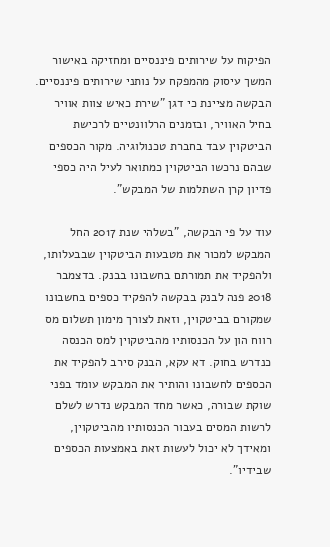הפיקוח על שירותים פיננסיים ומחזיקה באישור המשך עיסוק מהמפקח על נותני שירותים פיננסיים. הבקשה מציינת כי דגן "שירת כאיש צוות אוויר בחיל האוויר, ובזמנים הרלוונטיים לרכישת הביטקוין עבד בחברת טכנולוגיה. מקור הכספים שבהם נרכשו הביטקוין כמתואר לעיל היה כספי פדיון קרן השתלמות של המבקש".

עוד על פי הבקשה, "בשלהי שנת 2017 החל המבקש למכור את מטבעות הביטקוין שבבעלותו, ולהפקיד את תמורתם בחשבונו בבנק. בדצמבר 2018 פנה לבנק בבקשה להפקיד כספים בחשבונו שמקורם בביטקוין, וזאת לצורך מימון תשלום מס רווח הון על הכנסותיו מהביטקוין למס הכנסה כנדרש בחוק. דא עקא, הבנק סירב להפקיד את הכספים לחשבונו והותיר את המבקש עומד בפני שוקת שבורה, כאשר מחד המבקש נדרש לשלם לרשות המסים בעבור הכנסותיו מהביטקוין, ומאידך לא יכול לעשות זאת באמצעות הכספים שבידיו".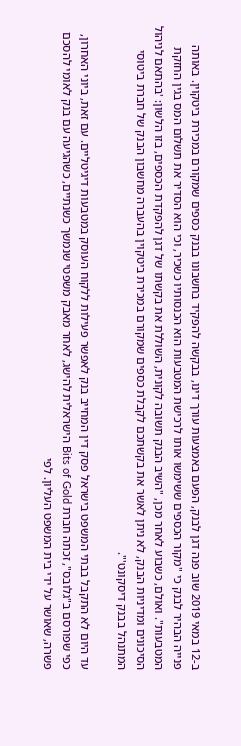ב-12 במאי 2019 שוב פנה דגן לבנק, הפעם באמצעות עורך דינו, בבקשה להפקיד בחשבונו בבנק כספים שמקורם במכירת ביטקוין. באותה פנייה הבהיר לבנק כי "מקור הכספים ששימשו אותו לרכישת המטבעות הוא הכנסותיו כשכיר, וכי הוא הסדיר את תשלום המס בגין החזקת המטבעות". ואולם, כשבוע לאחר מכן, "השיב הבנק תשובה לקונית, השוללת את בקשתו של דגן להפקדת הכספים, בזו הלשון: 'בהתאם לניהול הסיכונים ומדיניות הבנק, לא ניתן לאשר את בקשתכם לקבלת כספים שמקורם במכירת ביטקוין בהעברה מחשבון הבנק של חברת ביטוסי המתנהל בבנק דיסקונט'".

עד היום לא התקבל בבתי המשפט בישראל פסק דין המחייב בנק לאפשר פעילות ללקוח העוסק במטבעות דיגיטליים. עם זאת, ביוני האחרון, כפי שפורסם ב"גלובס", זכתה חברת Bits of Gold הישראלית להישג, לאחר מאבק משפטי שנמשך כשנתיים, כשהגיעה עם בנק לאומי להסכם פשרה, שאושר על ידי בית המשפט העליון. לפי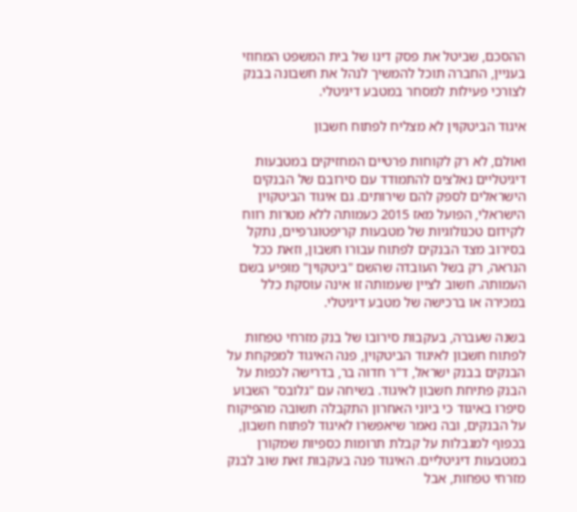ההסכם, שביטל את פסק דינו של בית המשפט המחוזי בעניין, החברה תוכל להמשיך לנהל את חשבונה בבנק לצורכי פעילות למסחר במטבע דיגיטלי.

איגוד הביטקוין לא מצליח לפתוח חשבון

ואולם, לא רק לקוחות פרטיים המחזיקים במטבעות דיגיטליים נאלצים להתמודד עם סירובם של הבנקים הישראלים לספק להם שירותים. גם איגוד הביטקוין הישראלי, הפועל מאז 2015 כעמותה ללא מטרות רווח לקידום טכנולוגיות של מטבעות קריפטוגרפיים, נתקל בסירוב מצד הבנקים לפתוח עבורו חשבון, וזאת ככל הנראה, רק בשל העובדה שהשם "ביטקוין" מופיע בשם העמותה. חשוב לציין שעמותה זו אינה עוסקת כלל במכירה או ברכישה של מטבע דיגיטלי.

בשנה שעברה, בעקבות סירובו של בנק מזרחי טפחות לפתוח חשבון לאיגוד הביטקוין, פנה האיגוד למפקחת על הבנקים בבנק ישראל, ד"ר חדוה בר, בדרישה לכפות על הבנק פתיחת חשבון לאיגוד. בשיחה עם "גלובס" השבוע סיפרו באיגוד כי ביוני האחרון התקבלה תשובה מהפיקוח על הבנקים, ובה נאמר שיאפשרו לאיגוד לפתוח חשבון, בכפוף למגבלות על קבלת תרומות כספיות שמקורן במטבעות דיגיטליים. האיגוד פנה בעקבות זאת שוב לבנק מזרחי טפחות, אבל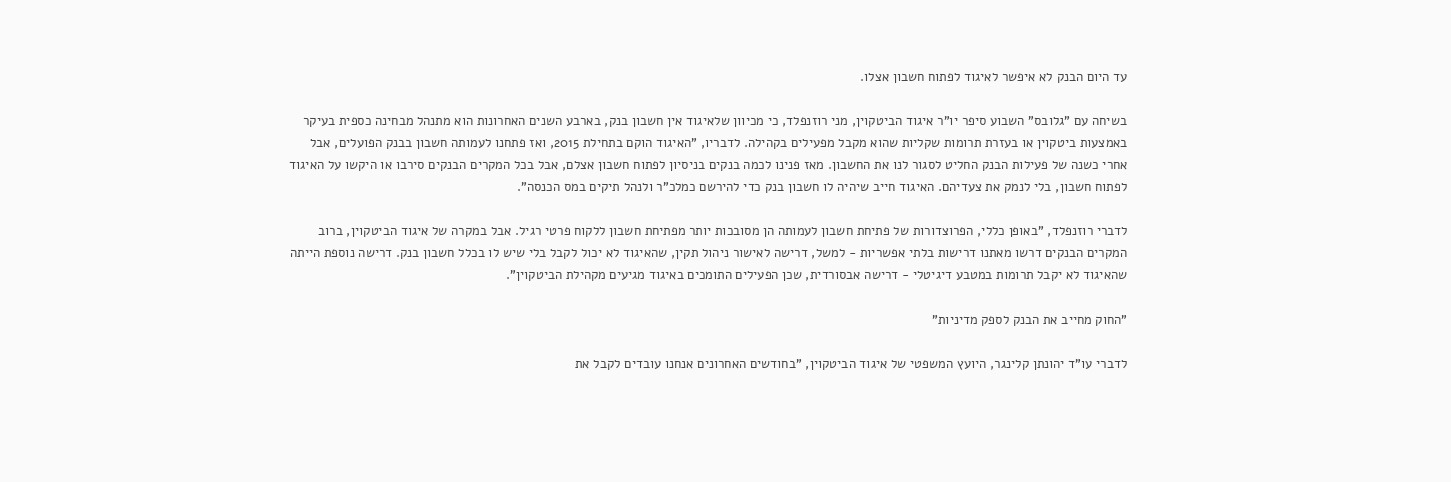עד היום הבנק לא איפשר לאיגוד לפתוח חשבון אצלו.

בשיחה עם "גלובס" השבוע סיפר יו"ר איגוד הביטקוין, מני רוזנפלד, כי מכיוון שלאיגוד אין חשבון בנק, בארבע השנים האחרונות הוא מתנהל מבחינה כספית בעיקר באמצעות ביטקוין או בעזרת תרומות שקליות שהוא מקבל מפעילים בקהילה. לדבריו, "האיגוד הוקם בתחילת 2015, ואז פתחנו לעמותה חשבון בבנק הפועלים, אבל אחרי כשנה של פעילות הבנק החליט לסגור לנו את החשבון. מאז פנינו לכמה בנקים בניסיון לפתוח חשבון אצלם, אבל בכל המקרים הבנקים סירבו או היקשו על האיגוד לפתוח חשבון, בלי לנמק את צעדיהם. האיגוד חייב שיהיה לו חשבון בנק כדי להירשם כמלכ"ר ולנהל תיקים במס הכנסה".

לדברי רוזנפלד, "באופן כללי, הפרוצדורות של פתיחת חשבון לעמותה הן מסובכות יותר מפתיחת חשבון ללקוח פרטי רגיל. אבל במקרה של איגוד הביטקוין, ברוב המקרים הבנקים דרשו מאתנו דרישות בלתי אפשריות - למשל, דרישה לאישור ניהול תקין, שהאיגוד לא יכול לקבל בלי שיש לו בכלל חשבון בנק. דרישה נוספת הייתה שהאיגוד לא יקבל תרומות במטבע דיגיטלי - דרישה אבסורדית, שכן הפעילים התומכים באיגוד מגיעים מקהילת הביטקוין".

"החוק מחייב את הבנק לספק מדיניות"

לדברי עו"ד יהונתן קלינגר, היועץ המשפטי של איגוד הביטקוין, "בחודשים האחרונים אנחנו עובדים לקבל את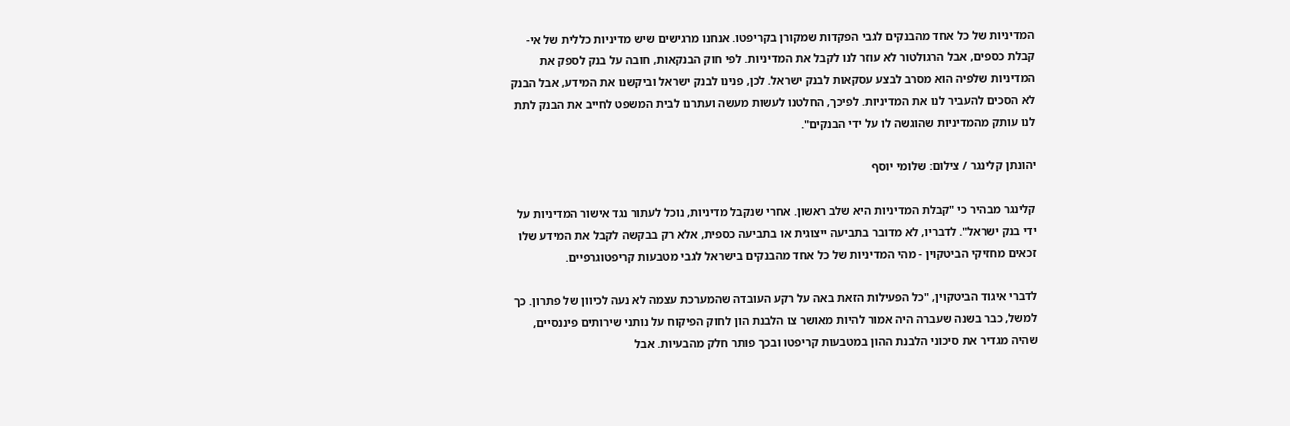המדיניות של כל אחד מהבנקים לגבי הפקדות שמקורן בקריפטו. אנחנו מרגישים שיש מדיניות כללית של אי-קבלת כספים, אבל הרגולטור לא עוזר לנו לקבל את המדיניות. לפי חוק הבנקאות, חובה על בנק לספק את המדיניות שלפיה הוא מסרב לבצע עסקאות לבנק ישראל. לכן, פנינו לבנק ישראל וביקשנו את המידע, אבל הבנק לא הסכים להעביר לנו את המדיניות. לפיכך, החלטנו לעשות מעשה ועתרנו לבית המשפט לחייב את הבנק לתת לנו עותק מהמדיניות שהוגשה לו על ידי הבנקים".

יהונתן קלינגר / צילום: שלומי יוסף

קלינגר מבהיר כי "קבלת המדיניות היא שלב ראשון. אחרי שנקבל מדיניות, נוכל לעתור נגד אישור המדיניות על ידי בנק ישראל". לדבריו, לא מדובר בתביעה ייצוגית או בתביעה כספית, אלא רק בבקשה לקבל את המידע שלו זכאים מחזיקי הביטקוין - מהי המדיניות של כל אחד מהבנקים בישראל לגבי מטבעות קריפטוגרפיים.

לדברי איגוד הביטקוין, "כל הפעילות הזאת באה על רקע העובדה שהמערכת עצמה לא נעה לכיוון של פתרון. כך למשל, כבר בשנה שעברה היה אמור להיות מאושר צו הלבנת הון לחוק הפיקוח על נותני שירותים פיננסיים, שהיה מגדיר את סיכוני הלבנת ההון במטבעות קריפטו ובכך פותר חלק מהבעיות. אבל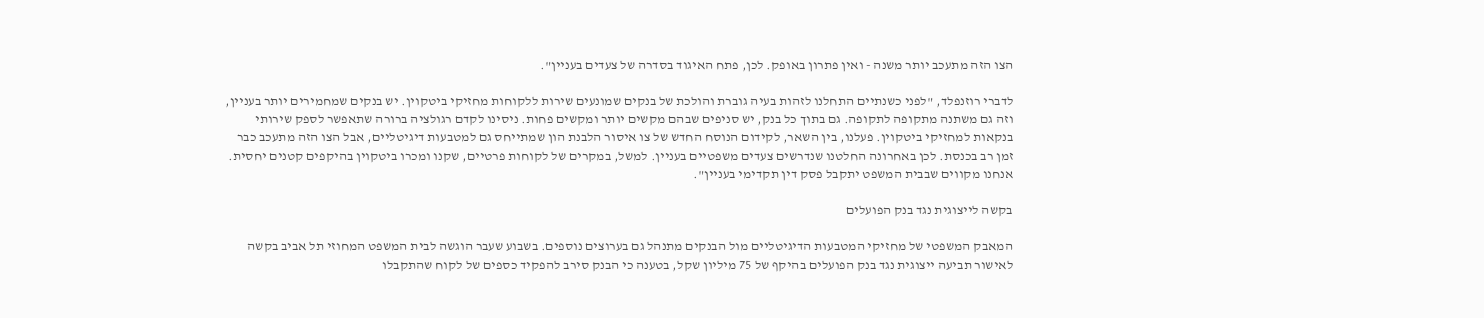הצו הזה מתעכב יותר משנה - ואין פתרון באופק. לכן, פתח האיגוד בסדרה של צעדים בעניין".

לדברי רוזנפלד, "לפני כשנתיים התחלנו לזהות בעיה גוברת והולכת של בנקים שמונעים שירות ללקוחות מחזיקי ביטקוין. יש בנקים שמחמירים יותר בעניין, וזה גם משתנה מתקופה לתקופה. גם בתוך כל בנק, יש סניפים שבהם מקשים יותר ומקשים פחות. ניסינו לקדם רגולציה ברורה שתאפשר לספק שירותי בנקאות למחזיקי ביטקוין. פעלנו, בין השאר, לקידום הנוסח החדש של צו איסור הלבנת הון שמתייחס גם למטבעות דיגיטליים, אבל הצו הזה מתעכב כבר זמן רב בכנסת. לכן באחרונה החלטנו שנדרשים צעדים משפטיים בעניין. למשל, במקרים של לקוחות פרטיים, שקנו ומכרו ביטקוין בהיקפים קטנים יחסית. אנחנו מקווים שבבית המשפט יתקבל פסק דין תקדימי בעניין".

בקשה לייצוגית נגד בנק הפועלים

המאבק המשפטי של מחזיקי המטבעות הדיגיטליים מול הבנקים מתנהל גם בערוצים נוספים. בשבוע שעבר הוגשה לבית המשפט המחוזי תל אביב בקשה לאישור תביעה ייצוגית נגד בנק הפועלים בהיקף של 75 מיליון שקל, בטענה כי הבנק סירב להפקיד כספים של לקוח שהתקבלו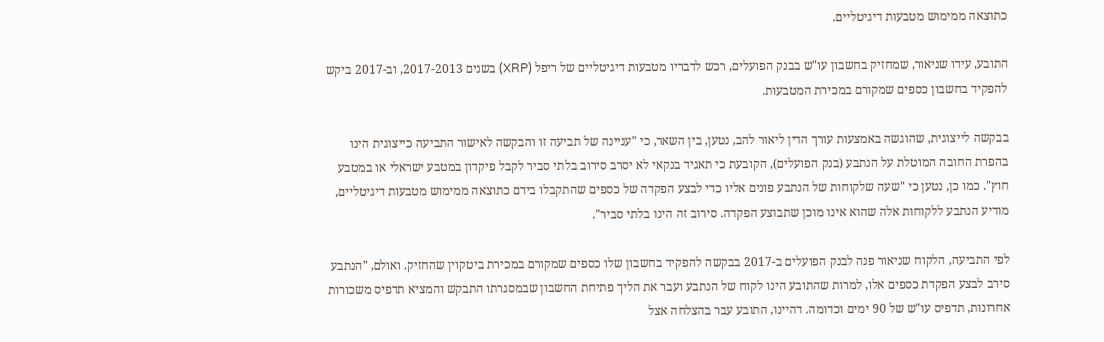כתוצאה ממימוש מטבעות דיגיטליים.

התובע, עידו שניאור, שמחזיק בחשבון עו"ש בבנק הפועלים, רכש לדבריו מטבעות דיגיטליים של ריפל (XRP) בשנים 2017-2013, וב-2017 ביקש להפקיד בחשבון כספים שמקורם במכירת המטבעות.

בבקשה לייצוגית, שהוגשה באמצעות עורך הדין ליאור להב, נטען, בין השאר, כי "עניינה של תביעה זו והבקשה לאישור התביעה כייצוגית הינו בהפרת החובה המוטלת על הנתבע (בנק הפועלים), הקובעת כי תאגיד בנקאי לא יסרב סירוב בלתי סביר לקבל פיקדון במטבע ישראלי או במטבע חוץ". כמו כן, נטען כי "שעה שלקוחות של הנתבע פונים אליו כדי לבצע הפקדה של כספים שהתקבלו בידם כתוצאה ממימוש מטבעות דיגיטליים, מודיע הנתבע ללקוחות אלה שהוא אינו מוכן שתבוצע הפקדה. סירוב זה הינו בלתי סביר".

לפי התביעה, הלקוח שניאור פנה לבנק הפועלים ב-2017 בבקשה להפקיד בחשבון שלו כספים שמקורם במכירת ביטקוין שהחזיק. ואולם, "הנתבע סירב לבצע הפקדת כספים אלו, למרות שהתובע הינו לקוח של הנתבע ועבר את הליך פתיחת החשבון שבמסגרתו התבקש והמציא תדפיס משכורות אחרונות, תדפיס עו"ש של 90 ימים וכדומה. דהיינו, התובע עבר בהצלחה אצל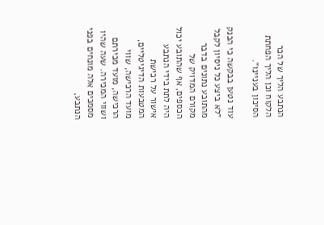הנתבע הליך של הכר הלקוח וכן הליך הפחתת הסיכון בעניינו".

עוד נטען בבקשה כי הבנק "לא ביצע כל ניסיון לקבל מהתובע נתונים בדבר מקורם המדויק של הכספים, אף שהתובע יכול היה לתת בידי הנתבע אישור על רכישת המטבעות הדיגיטליים, מועד הרכישה, שווי הרכישה, מועד מכירתם ושווי המכירה. שעה שהיו מסמכים אלה מונחים בפני הנתבע,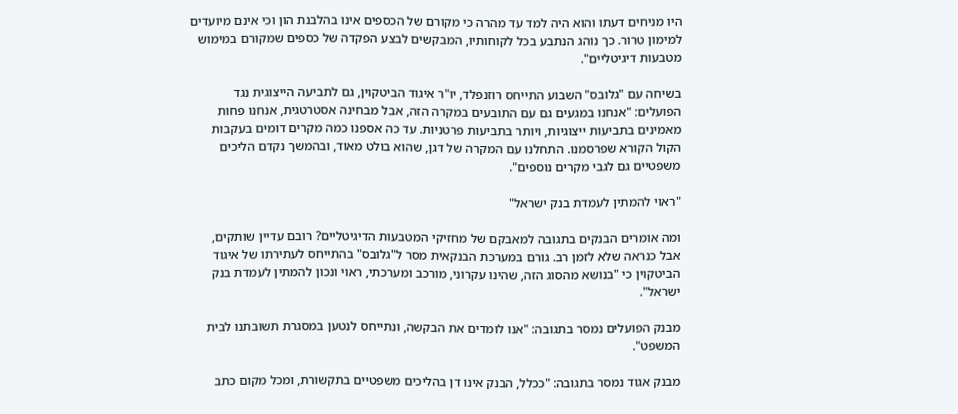היו מניחים דעתו והוא היה למד עד מהרה כי מקורם של הכספים אינו בהלבנת הון וכי אינם מיועדים למימון טרור. כך נוהג הנתבע בכל לקוחותיו, המבקשים לבצע הפקדה של כספים שמקורם במימוש מטבעות דיגיטליים".

בשיחה עם "גלובס" השבוע התייחס רוזנפלד, יו"ר איגוד הביטקוין, גם לתביעה הייצוגית נגד הפועלים: "אנחנו במגעים גם עם התובעים במקרה הזה, אבל מבחינה אסטרטגית, אנחנו פחות מאמינים בתביעות ייצוגיות, ויותר בתביעות פרטניות. עד כה אספנו כמה מקרים דומים בעקבות הקול הקורא שפרסמנו. התחלנו עם המקרה של דגן, שהוא בולט מאוד, ובהמשך נקדם הליכים משפטיים גם לגבי מקרים נוספים".

"ראוי להמתין לעמדת בנק ישראל"

ומה אומרים הבנקים בתגובה למאבקם של מחזיקי המטבעות הדיגיטליים? רובם עדיין שותקים, אבל כנראה שלא לזמן רב. גורם במערכת הבנקאית מסר ל"גלובס" בהתייחס לעתירתו של איגוד הביטקוין כי "בנושא מהסוג הזה, שהינו עקרוני, מורכב ומערכתי, ראוי ונכון להמתין לעמדת בנק ישראל".

מבנק הפועלים נמסר בתגובה: "אנו לומדים את הבקשה, ונתייחס לנטען במסגרת תשובתנו לבית המשפט".

מבנק אגוד נמסר בתגובה: "ככלל, הבנק אינו דן בהליכים משפטיים בתקשורת, ומכל מקום כתב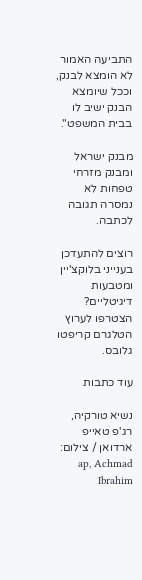התביעה האמור לא הומצא לבנק, וככל שיומצא הבנק ישיב לו בבית המשפט".

מבנק ישראל ומבנק מזרחי טפחות לא נמסרה תגובה לכתבה.

רוצים להתעדכן בענייני בלוקצ'יין ומטבעות דיגיטליים? הצטרפו לערוץ הטלגרם קריפטו גלובס.

עוד כתבות

נשיא טורקיה, רג'פ טאייפ ארדואן / צילום: ap, Achmad Ibrahim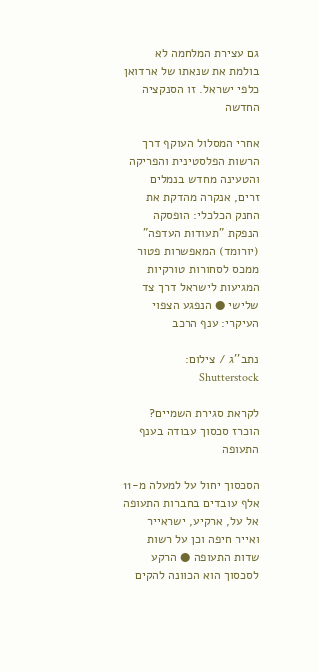גם עצירת המלחמה לא בולמת את שנאתו של ארדואן כלפי ישראל. זו הסנקציה החדשה

אחרי המסלול העוקף דרך הרשות הפלסטינית והפריקה והטעינה מחדש בנמלים זרים, אנקרה מהדקת את החנק הכלכלי: הופסקה הנפקת "תעודות העדפה" (יורומד) המאפשרות פטור ממכס לסחורות טורקיות המגיעות לישראל דרך צד שלישי ● הנפגע הצפוי העיקרי: ענף הרכב

נתב''ג / צילום: Shutterstock

לקראת סגירת השמיים? הוכרז סכסוך עבודה בענף התעופה

הסכסוך יחול על למעלה מ-11 אלף עובדים בחברות התעופה אל על, ארקיע, ישראייר ואייר חיפה וכן על רשות שדות התעופה ● הרקע לסכסוך הוא הכוונה להקים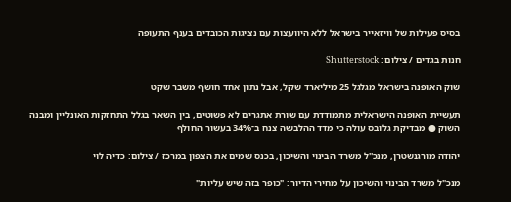בסיס פעילות של וויזאייר בישראל ללא היוועצות עם נציגות הכובדים בענף התעופה

חנות בגדים / צילום: Shutterstock

שוק האופנה בישראל מגלגל 25 מיליארד שקל, אבל נתון אחד חושף משבר שקט

תעשיית האופנה הישראלית מתמודדת עם שורת אתגרים לא פשוטים, בין השאר בגלל התחזקות האונליין ומבנה השוק ● מבדיקת גלובס עולה כי מדד ההלבשה צנח ב־34% בעשור החולף

יהודה מורגנשטרן, מנכ''ל משרד הבינוי והשיכון, בכנס שמים את הצפון במרכז / צילום: כדיה לוי

מנכ"ל משרד הבינוי והשיכון על מחירי הדיור: "כופר בזה שיש עליות"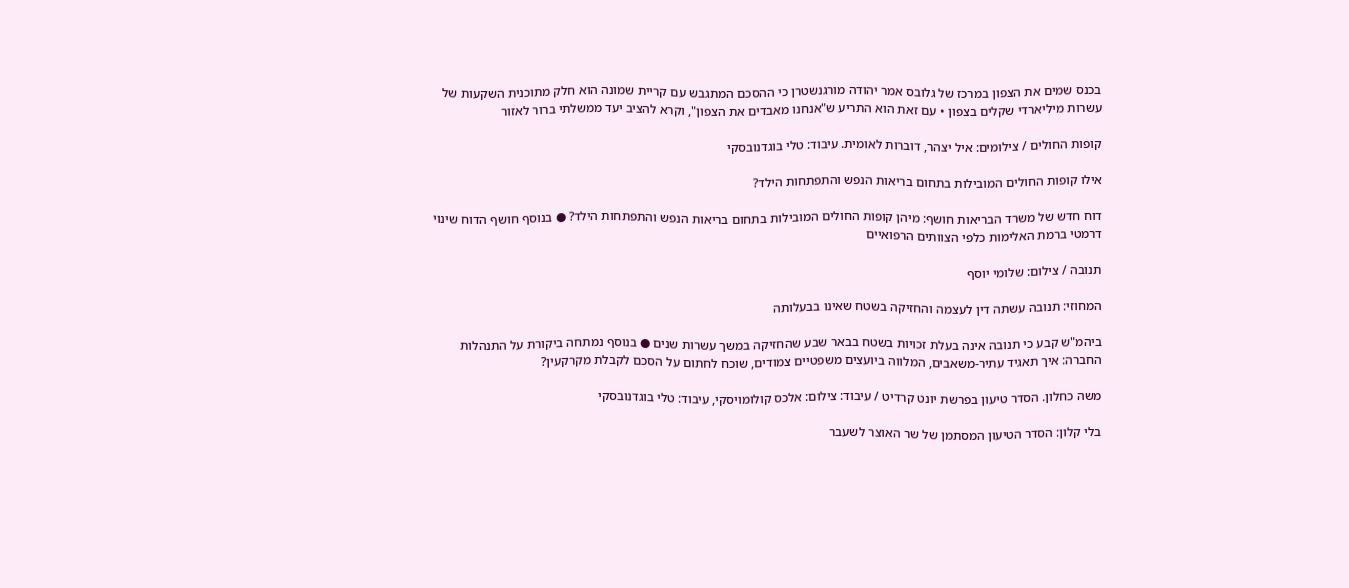בכנס שמים את הצפון במרכז של גלובס אמר יהודה מורגנשטרן כי ההסכם המתגבש עם קריית שמונה הוא חלק מתוכנית השקעות של עשרות מיליארדי שקלים בצפון • עם זאת הוא התריע ש"אנחנו מאבדים את הצפון", וקרא להציב יעד ממשלתי ברור לאזור

קופות החולים / צילומים: איל יצהר, דוברות לאומית. עיבוד: טלי בוגדנובסקי

אילו קופות החולים המובילות בתחום בריאות הנפש והתפתחות הילד?

דוח חדש של משרד הבריאות חושף: מיהן קופות החולים המובילות בתחום בריאות הנפש והתפתחות הילד? ● בנוסף חושף הדוח שינוי דרמטי ברמת האלימות כלפי הצוותים הרפואיים

תנובה / צילום: שלומי יוסף

המחוזי: תנובה עשתה דין לעצמה והחזיקה בשטח שאינו בבעלותה

ביהמ"ש קבע כי תנובה אינה בעלת זכויות בשטח בבאר שבע שהחזיקה במשך עשרות שנים ● בנוסף נמתחה ביקורת על התנהלות החברה: איך תאגיד עתיר-משאבים, המלווה ביועצים משפטיים צמודים, שוכח לחתום על הסכם לקבלת מקרקעין?

משה כחלון. הסדר טיעון בפרשת יונט קרדיט / עיבוד: צילום: אלכס קולומויסקי, עיבוד: טלי בוגדנובסקי

בלי קלון: הסדר הטיעון המסתמן של שר האוצר לשעבר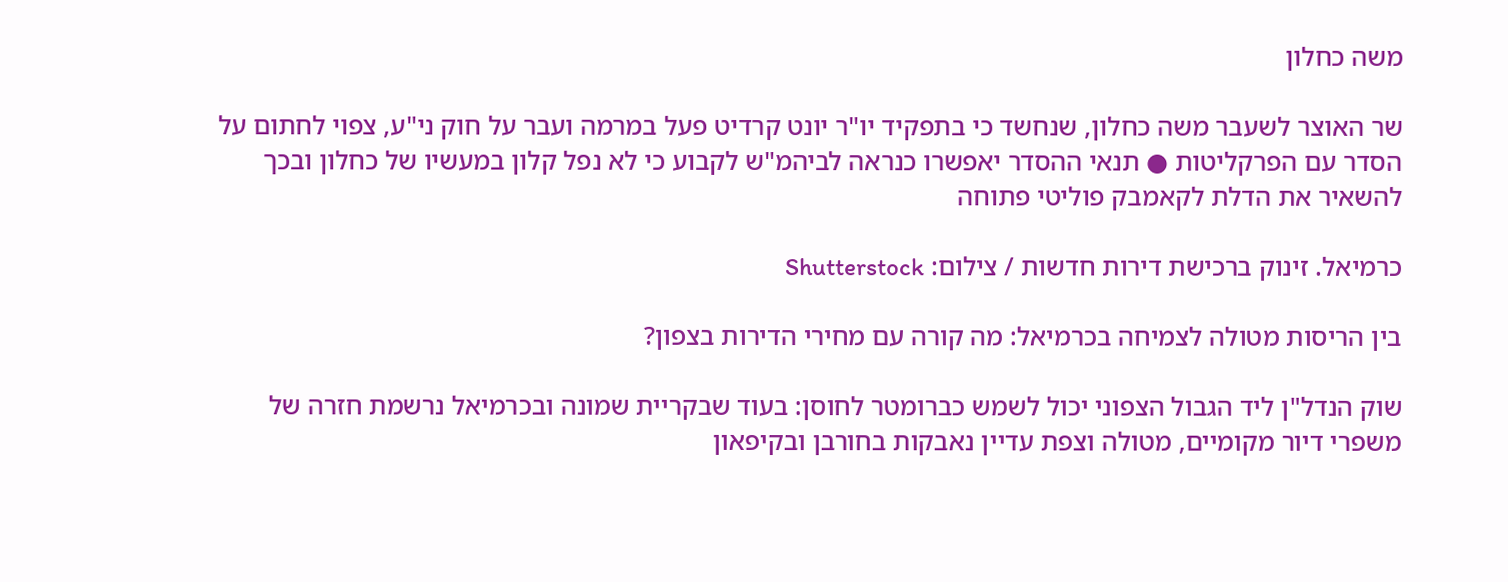משה כחלון

שר האוצר לשעבר משה כחלון, שנחשד כי בתפקיד יו"ר יונט קרדיט פעל במרמה ועבר על חוק ני"ע, צפוי לחתום על הסדר עם הפרקליטות ● תנאי ההסדר יאפשרו כנראה לביהמ"ש לקבוע כי לא נפל קלון במעשיו של כחלון ובכך להשאיר את הדלת לקאמבק פוליטי פתוחה

כרמיאל. זינוק ברכישת דירות חדשות / צילום: Shutterstock

בין הריסות מטולה לצמיחה בכרמיאל: מה קורה עם מחירי הדירות בצפון?

שוק הנדל"ן ליד הגבול הצפוני יכול לשמש כברומטר לחוסן: בעוד שבקריית שמונה ובכרמיאל נרשמת חזרה של משפרי דיור מקומיים, מטולה וצפת עדיין נאבקות בחורבן ובקיפאון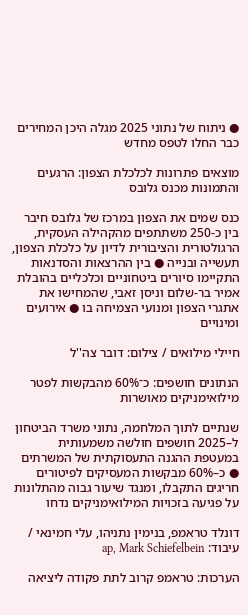● ניתוח של נתוני 2025 מגלה היכן המחירים כבר החלו לטפס מחדש

מוצאים פתרונות לכלכלת הצפון: הרגעים והתמונות מכנס גלובס

כנס שמים את הצפון במרכז של גלובס חיבר בין כ-250 משתתפים מהקהילה העסקית, הרגולטורית והציבורית לדיון על כלכלת הצפון, תעשייה ובנייה ● בין ההרצאות והסדנאות התקיימו סיורים ביטחוניים וכלכליים בהובלת אמיר בר-שלום וניסן זאבי, שהמחישו את אתגרי הצפון ומנועי הצמיחה בו ● אירועים ומינויים

חיילי מילואים / צילום: דובר צה''ל

הנתונים חושפים: כ־60% מהבקשות לפטר מילואימניקים מאושרות

שנתיים לתוך המלחמה, נתוני משרד הביטחון ל–2025 חושפים חולשה משמעותית במעטפת ההגנה התעסוקתית של המשרתים ● כ–60% מבקשות המעסיקים לפיטורים חריגים התקבלו, ומנגד שיעור גבוה מהתלונות על פגיעה בזכויות המילואימניקים נדחו

דונלד טראמפ, בנימין נתניהו, עלי חמינאי / עיבוד: ap, Mark Schiefelbein

הערכות: טראמפ קרוב לתת פקודה ליציאה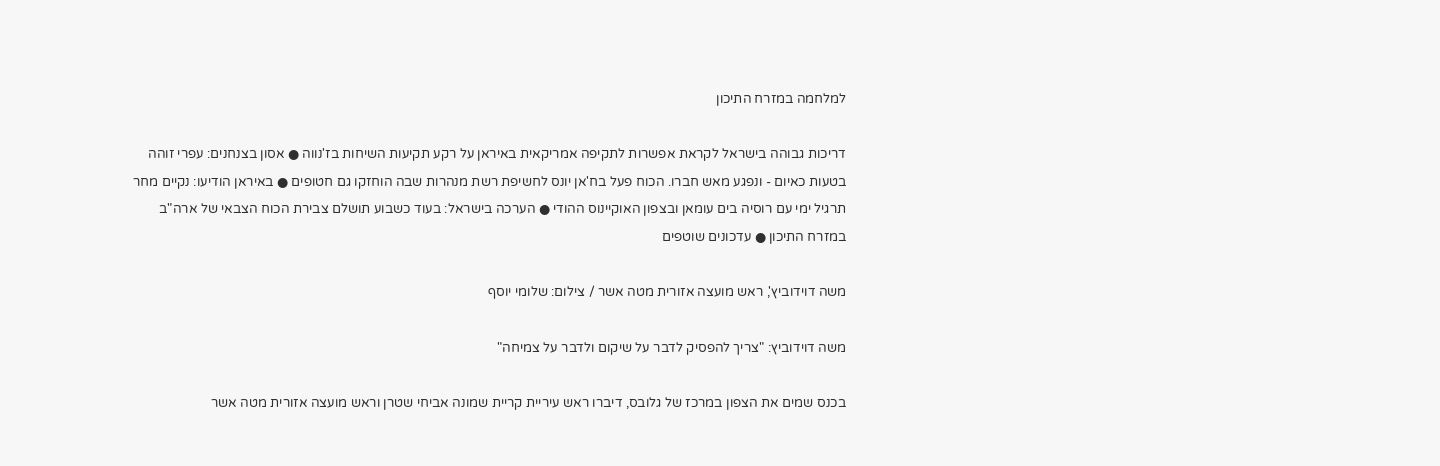למלחמה במזרח התיכון

דריכות גבוהה בישראל לקראת אפשרות לתקיפה אמריקאית באיראן על רקע תקיעות השיחות בז'נווה ● אסון בצנחנים: עפרי זוהה בטעות כאיום - ונפגע מאש חברו. הכוח פעל בח'אן יונס לחשיפת רשת מנהרות שבה הוחזקו גם חטופים ● באיראן הודיעו: נקיים מחר תרגיל ימי עם רוסיה בים עומאן ובצפון האוקיינוס ההודי ● הערכה בישראל: בעוד כשבוע תושלם צבירת הכוח הצבאי של ארה"ב במזרח התיכון ● עדכונים שוטפים

משה דוידוביץ', ראש מועצה אזורית מטה אשר / צילום: שלומי יוסף

משה דוידוביץ: "צריך להפסיק לדבר על שיקום ולדבר על צמיחה"

בכנס שמים את הצפון במרכז של גלובס, דיברו ראש עיריית קריית שמונה אביחי שטרן וראש מועצה אזורית מטה אשר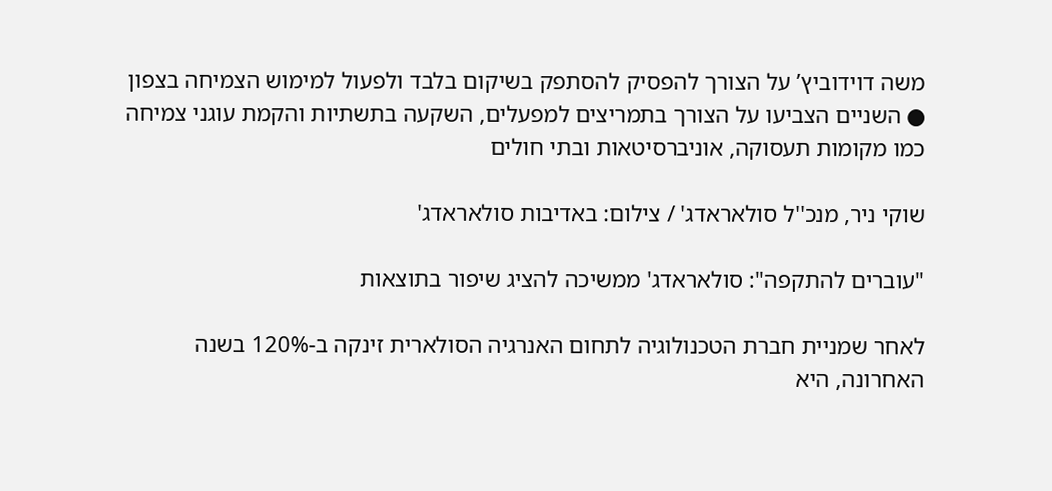משה דוידוביץ’ על הצורך להפסיק להסתפק בשיקום בלבד ולפעול למימוש הצמיחה בצפון ● השניים הצביעו על הצורך בתמריצים למפעלים, השקעה בתשתיות והקמת עוגני צמיחה כמו מקומות תעסוקה, אוניברסיטאות ובתי חולים

שוקי ניר, מנכ''ל סולאראדג' / צילום: באדיבות סולאראדג'

"עוברים להתקפה": סולאראדג' ממשיכה להציג שיפור בתוצאות

לאחר שמניית חברת הטכנולוגיה לתחום האנרגיה הסולארית זינקה ב-120% בשנה האחרונה, היא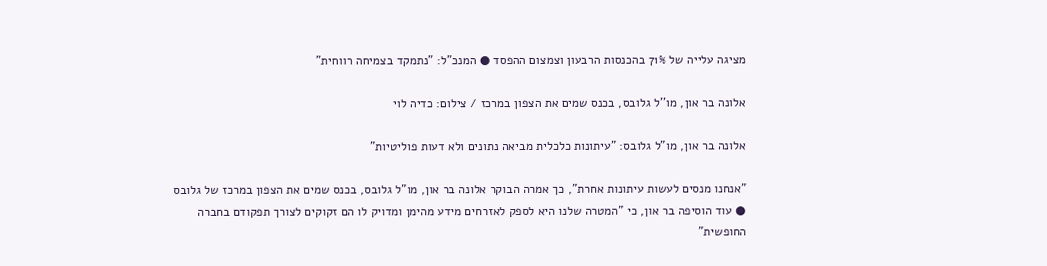מציגה עלייה של 71% בהכנסות הרבעון וצמצום ההפסד ● המנכ"ל: "נתמקד בצמיחה רווחית"

אלונה בר און, מו''ל גלובס, בכנס שמים את הצפון במרכז / צילום: כדיה לוי

אלונה בר און, מו"ל גלובס: "עיתונות כלכלית מביאה נתונים ולא דעות פוליטיות"

"אנחנו מנסים לעשות עיתונות אחרת", כך אמרה הבוקר אלונה בר און, מו"ל גלובס, בכנס שמים את הצפון במרכז של גלובס ● עוד הוסיפה בר און, כי "המטרה שלנו היא לספק לאזרחים מידע מהימן ומדויק לו הם זקוקים לצורך תפקודם בחברה החופשית"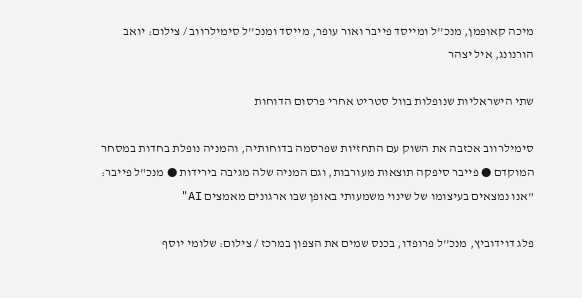מיכה קאופמן, מנכ''ל ומייסד פייבר ואור עופר, מייסד ומנכ''ל סימילרווב / צילום: יואב הורנונג, איל יצהר

שתי הישראליות שנופלות בוול סטריט אחרי פרסום הדוחות

סימילרווב אכזבה את השוק עם התחזיות שפרסמה בדוחותיה, והמניה נופלת בחדות במסחר המוקדם ● פייבר סיפקה תוצאות מעורבות, וגם המניה שלה מגיבה בירידות ● מנכ"ל פייבר: "אנו נמצאים בעיצומו של שינוי משמעותי באופן שבו ארגונים מאמצים AI"

פלג דוידוביץ, מנכ''ל פרופדו, בכנס שמים את הצפון במרכז / צילום: שלומי יוסף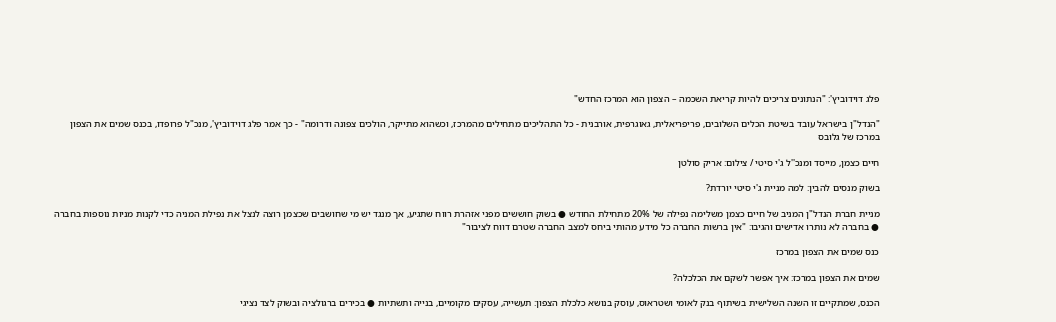פלג דוידוביץ': "הנתונים צריכים להיות קריאת השכמה – הצפון הוא המרכז החדש"

"הנדל"ן בישראל עובד בשיטת הכלים השלובים, פריפריאלית, גאוגרפית, אורבנית - כל התהליכים מתחילים מהמרכז, וכשהוא מתייקר, הולכים צפונה ודרומה" - כך אמר פלג דוידוביץ', מנכ"ל פרופדו, בכנס שמים את הצפון במרכז של גלובס

חיים כצמן, מייסד ומנכ''ל ג'י סיטי / צילום: אריק סולטן

בשוק מנסים להבין: למה מניית ג'י סיטי יורדת?

מניית חברת הנדל"ן המניב של חיים כצמן משלימה נפילה של 20% מתחילת החודש ● בשוק חוששים מפני אזהרת רווח שתגיע, אך מנגד יש מי שחושבים שכצמן רוצה לנצל את נפילת המניה כדי לקנות מניות נוספות בחברה ● בחברה לא נותרו אדישים והגיבו: "אין ברשות החברה כל מידע מהותי ביחס למצב החברה שטרם דווח לציבור"

כנס שמים את הצפון במרכז

שמים את הצפון במרכז: איך אפשר לשקם את הכלכלה?

הכנס, שמתקיים זו השנה השלישית בשיתוף בנק לאומי ושטראוס, עוסק בנושא כלכלת הצפון: תעשייה, עסקים מקומיים, בנייה ותשתיות ● בכירים ברגולציה ובשוק לצד נציגי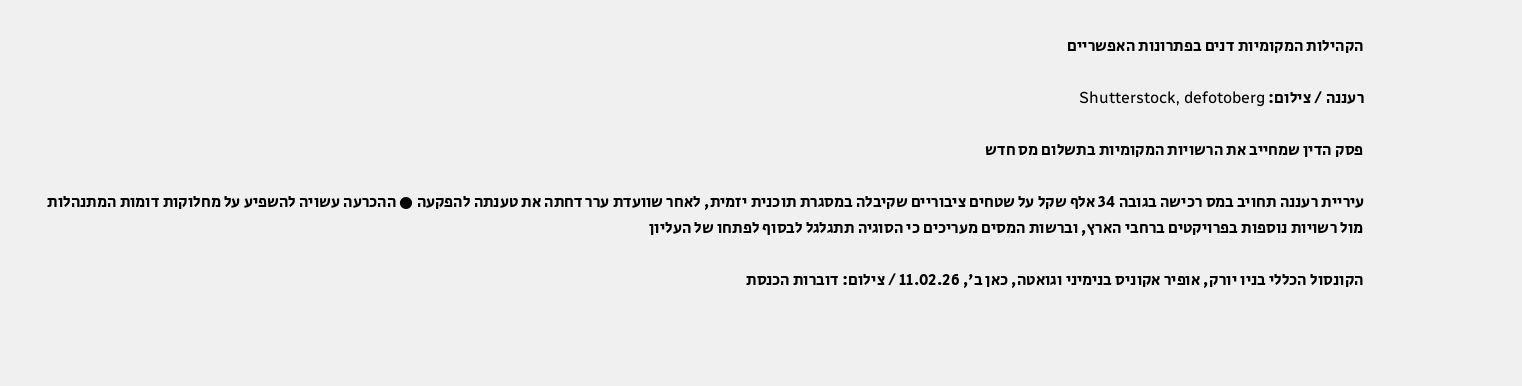הקהילות המקומיות דנים בפתרונות האפשריים

רעננה / צילום: Shutterstock, defotoberg

פסק הדין שמחייב את הרשויות המקומיות בתשלום מס חדש

עיריית רעננה תחויב במס רכישה בגובה 34 אלף שקל על שטחים ציבוריים שקיבלה במסגרת תוכנית יזמית, לאחר שוועדת ערר דחתה את טענתה להפקעה ● ההכרעה עשויה להשפיע על מחלוקות דומות המתנהלות מול רשויות נוספות בפרויקטים ברחבי הארץ, וברשות המסים מעריכים כי הסוגיה תתגלגל לבסוף לפתחו של העליון

הקונסול הכללי בניו יורק, אופיר אקוניס בנימיני וגואטה, כאן ב', 11.02.26 / צילום: דוברות הכנסת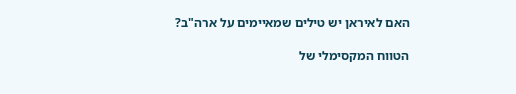האם לאיראן יש טילים שמאיימים על ארה"ב?

הטווח המקסימלי של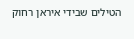הטילים שבידי איראן רחוק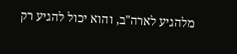מלהגיע לארה"ב, והוא יכול להגיע רק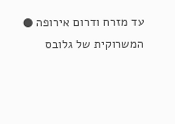עד מזרח ודרום אירופה ● המשרוקית של גלובס